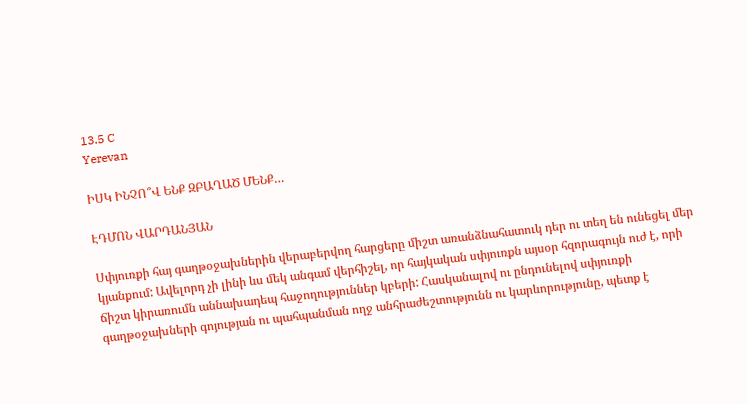13.5 C
Yerevan

ԻՍԿ ԻՆՉՈ՞Վ ԵՆՔ ԶԲԱՂԱԾ ՄԵՆՔ…

ԷԴՄՈՆ ՎԱՐԴԱՆՅԱՆ

Սփյուռքի հայ գաղթօջախներին վերաբերվող հարցերը միշտ առանձնահատուկ դեր ու տեղ են ունեցել մեր կյանքում: Ավելորդ չի լինի ևս մեկ անգամ վերհիշել, որ հայկական սփյուռքն այսօր հզորագույն ուժ է, որի ճիշտ կիրառումն աննախադեպ հաջողություններ կբերի: Հասկանալով ու ընդունելով սփյուռքի գաղթօջախների գոյության ու պահպանման ողջ անհրաժեշտությունն ու կարևորությունը, պետք է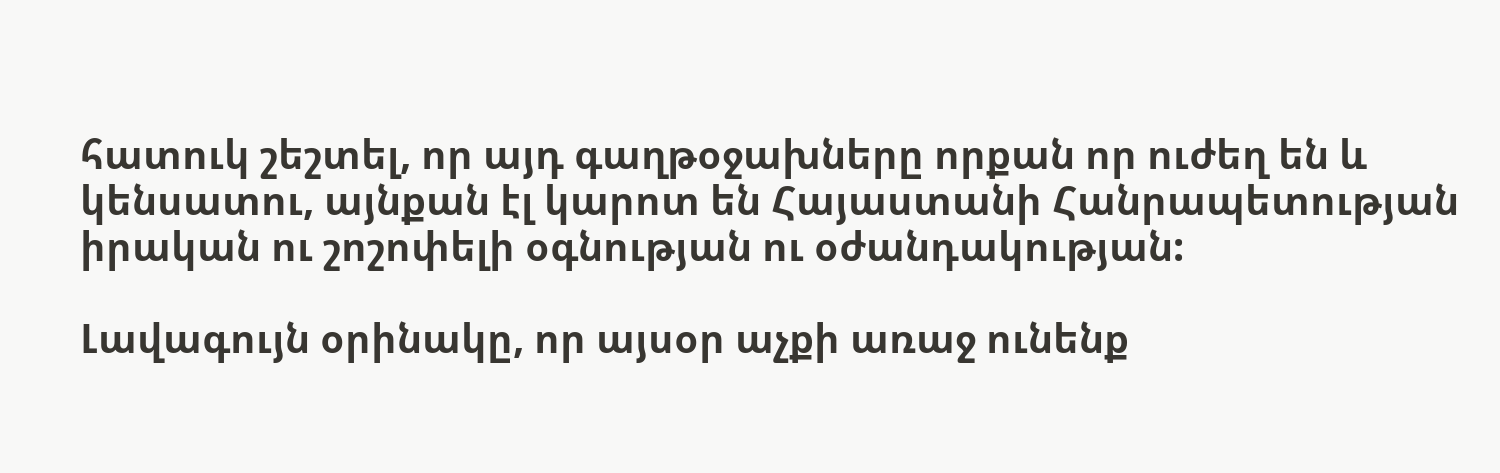հատուկ շեշտել, որ այդ գաղթօջախները որքան որ ուժեղ են և կենսատու, այնքան էլ կարոտ են Հայաստանի Հանրապետության իրական ու շոշոփելի օգնության ու օժանդակության:

Լավագույն օրինակը, որ այսօր աչքի առաջ ունենք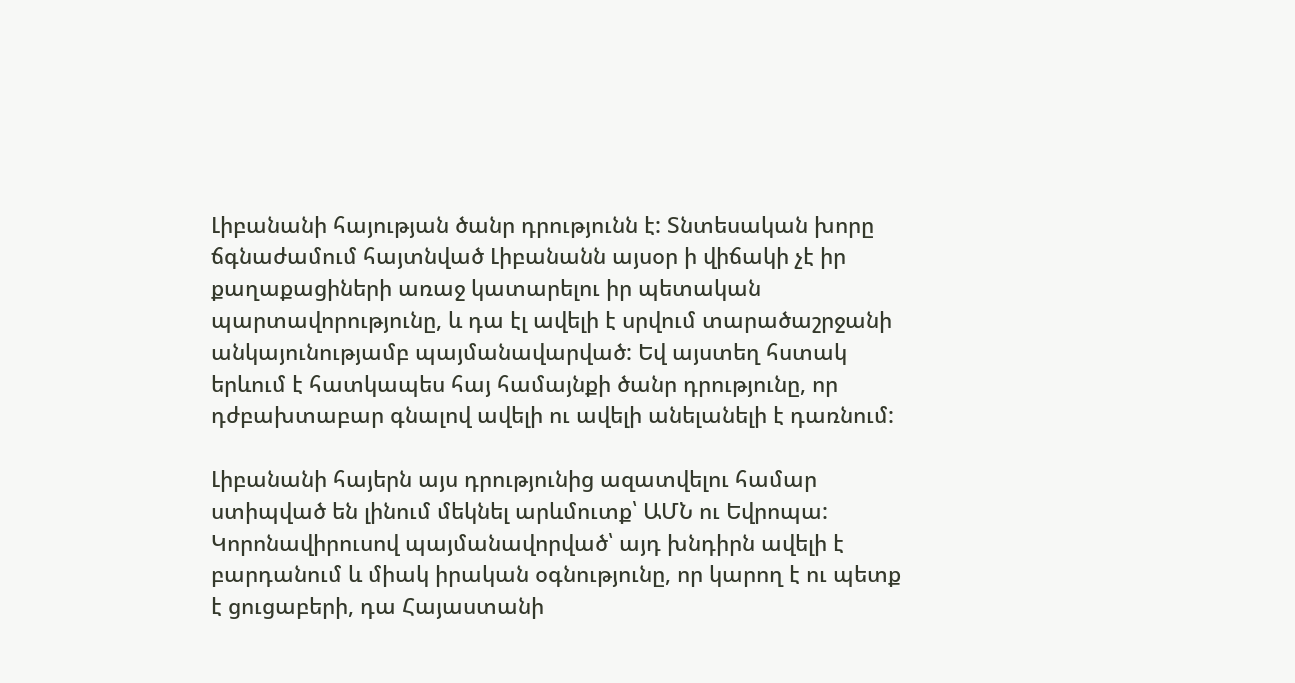Լիբանանի հայության ծանր դրությունն է: Տնտեսական խորը ճգնաժամում հայտնված Լիբանանն այսօր ի վիճակի չէ իր քաղաքացիների առաջ կատարելու իր պետական պարտավորությունը, և դա էլ ավելի է սրվում տարածաշրջանի անկայունությամբ պայմանավարված: Եվ այստեղ հստակ երևում է հատկապես հայ համայնքի ծանր դրությունը, որ դժբախտաբար գնալով ավելի ու ավելի անելանելի է դառնում:

Լիբանանի հայերն այս դրությունից ազատվելու համար ստիպված են լինում մեկնել արևմուտք՝ ԱՄՆ ու Եվրոպա: Կորոնավիրուսով պայմանավորված՝ այդ խնդիրն ավելի է բարդանում և միակ իրական օգնությունը, որ կարող է ու պետք է ցուցաբերի, դա Հայաստանի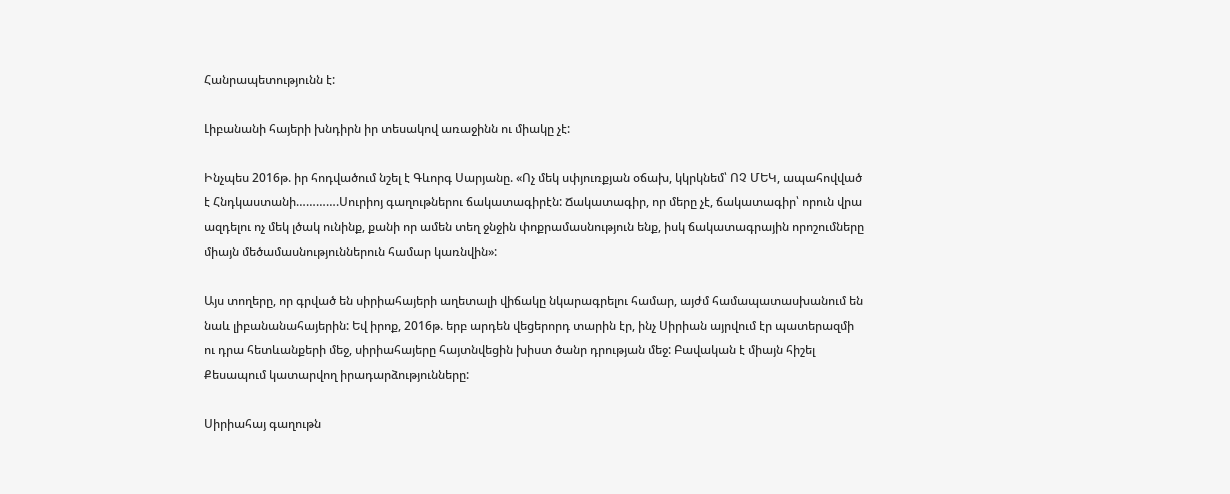Հանրապետությունն է:

Լիբանանի հայերի խնդիրն իր տեսակով առաջինն ու միակը չէ:

Ինչպես 2016թ. իր հոդվածում նշել է Գևորգ Սարյանը. «Ոչ մեկ սփյուռքյան օճախ, կկրկնեմ՝ ՈՉ ՄԵԿ, ապահովված է Հնդկաստանի………….Սուրիոյ գաղութներու ճակատագիրէն: Ճակատագիր, որ մերը չէ, ճակատագիր՝ որուն վրա ազդելու ոչ մեկ լծակ ունինք, քանի որ ամեն տեղ ջնջին փոքրամասնություն ենք, իսկ ճակատագրային որոշումները միայն մեծամասնություններուն համար կառնվին»:

Այս տողերը, որ գրված են սիրիահայերի աղետալի վիճակը նկարագրելու համար, այժմ համապատասխանում են նաև լիբանանահայերին: Եվ իրոք, 2016թ. երբ արդեն վեցերորդ տարին էր, ինչ Սիրիան այրվում էր պատերազմի ու դրա հետևանքերի մեջ, սիրիահայերը հայտնվեցին խիստ ծանր դրության մեջ: Բավական է միայն հիշել Քեսապում կատարվող իրադարձությունները:

Սիրիահայ գաղութն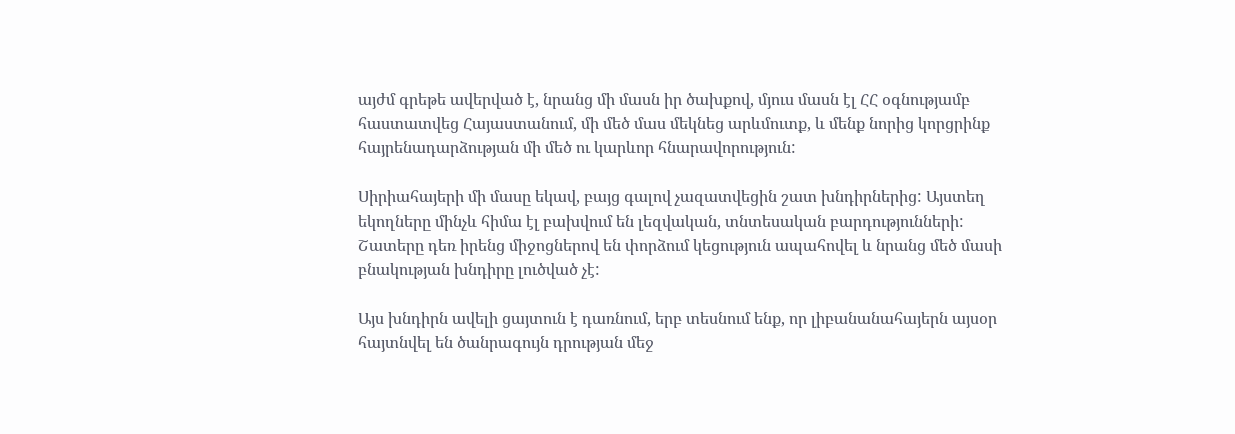այժմ գրեթե ավերված է, նրանց մի մասն իր ծախքով, մյուս մասն էլ ՀՀ օգնությամբ հաստատվեց Հայաստանում, մի մեծ մաս մեկնեց արևմուտք, և մենք նորից կորցրինք հայրենադարձության մի մեծ ու կարևոր հնարավորություն:

Սիրիահայերի մի մասը եկավ, բայց գալով չազատվեցին շատ խնդիրներից: Այստեղ եկողները մինչև հիմա էլ բախվում են լեզվական, տնտեսական բարդությունների: Շատերը դեռ իրենց միջոցներով են փորձում կեցություն ապահովել և նրանց մեծ մասի բնակության խնդիրը լուծված չէ:

Այս խնդիրն ավելի ցայտուն է դառնում, երբ տեսնում ենք, որ լիբանանահայերն այսօր հայտնվել են ծանրագույն դրության մեջ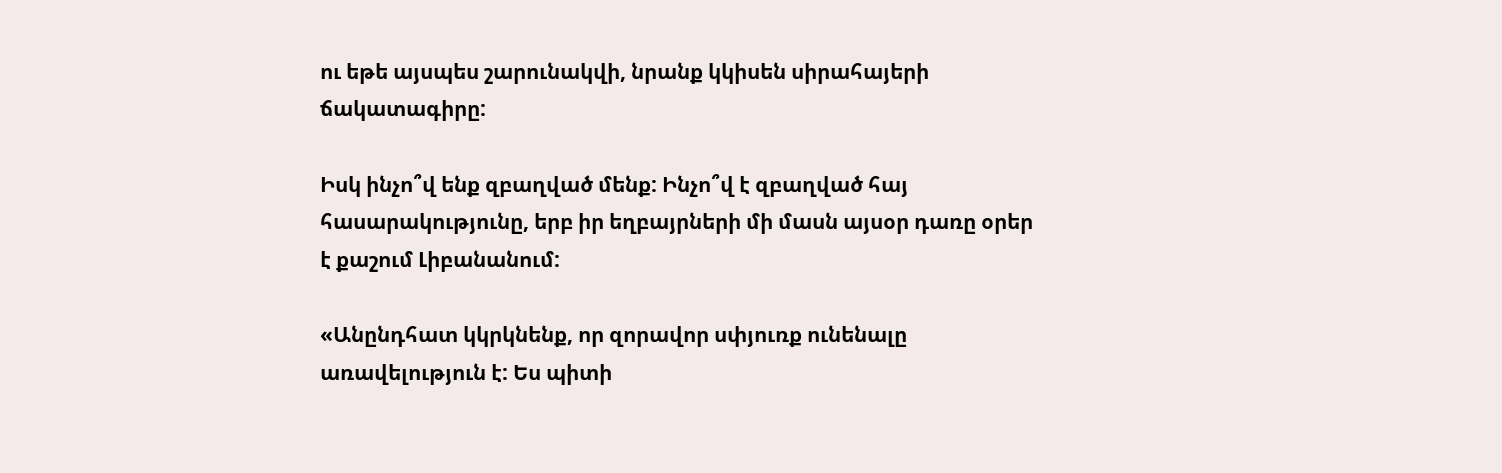ու եթե այսպես շարունակվի, նրանք կկիսեն սիրահայերի ճակատագիրը:

Իսկ ինչո՞վ ենք զբաղված մենք: Ինչո՞վ է զբաղված հայ հասարակությունը, երբ իր եղբայրների մի մասն այսօր դառը օրեր է քաշում Լիբանանում:

«Անընդհատ կկրկնենք, որ զորավոր սփյուռք ունենալը առավելություն է: Ես պիտի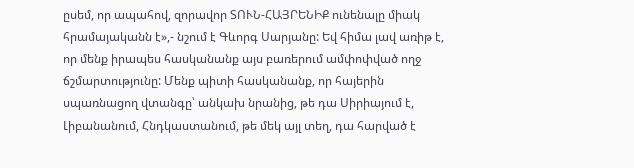ըսեմ, որ ապահով, զորավոր ՏՈՒՆ-ՀԱՅՐԵՆԻՔ ունենալը միակ հրամայականն է»,- նշում է Գևորգ Սարյանը: Եվ հիմա լավ առիթ է, որ մենք իրապես հասկանանք այս բառերում ամփոփված ողջ ճշմարտությունը: Մենք պիտի հասկանանք, որ հայերին սպառնացող վտանգը՝ անկախ նրանից, թե դա Սիրիայում է, Լիբանանում, Հնդկաստանում, թե մեկ այլ տեղ, դա հարված է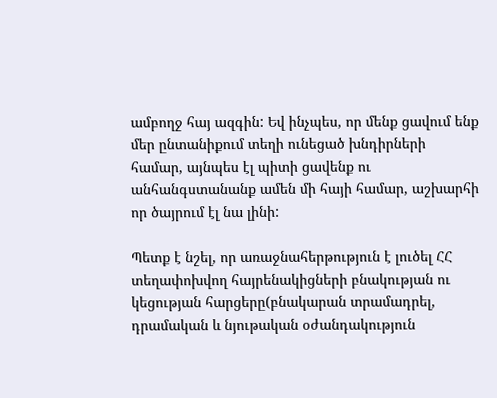ամբողջ հայ ազգին: Եվ ինչպես, որ մենք ցավում ենք մեր ընտանիքում տեղի ունեցած խնդիրների համար, այնպես էլ պիտի ցավենք ու անհանգստանանք ամեն մի հայի համար, աշխարհի որ ծայրում էլ նա լինի:

Պետք է նշել, որ առաջնահերթություն է լուծել ՀՀ տեղափոխվող հայրենակիցների բնակության ու կեցության հարցերը(բնակարան տրամադրել, դրամական և նյութական օժանդակություն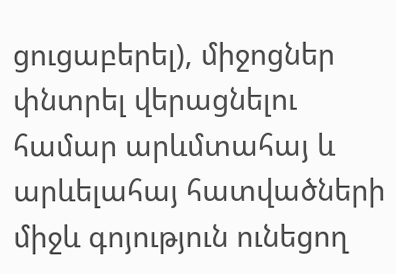ցուցաբերել), միջոցներ փնտրել վերացնելու համար արևմտահայ և արևելահայ հատվածների միջև գոյություն ունեցող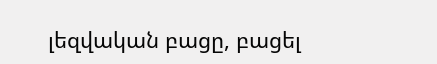լեզվական բացը, բացել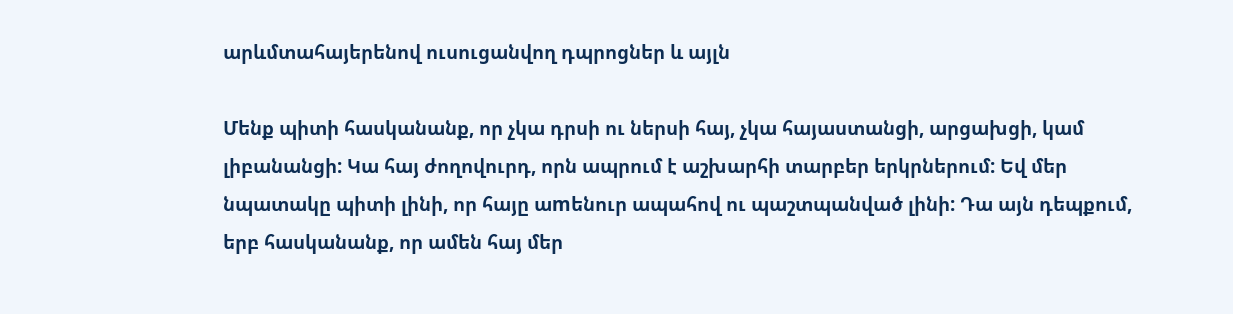արևմտահայերենով ուսուցանվող դպրոցներ և այլն

Մենք պիտի հասկանանք, որ չկա դրսի ու ներսի հայ, չկա հայաստանցի, արցախցի, կամ լիբանանցի: Կա հայ ժողովուրդ, որն ապրում է աշխարհի տարբեր երկրներում: Եվ մեր նպատակը պիտի լինի, որ հայը աmենուր ապահով ու պաշտպանված լինի: Դա այն դեպքում, երբ հասկանանք, որ ամեն հայ մեր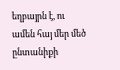եղբայրն է, ու ամեն հայ մեր մեծ ընտանիքի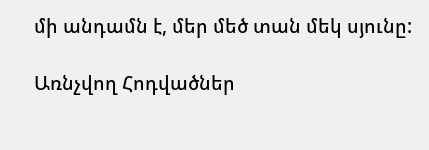մի անդամն է, մեր մեծ տան մեկ սյունը:

Առնչվող Հոդվածներ